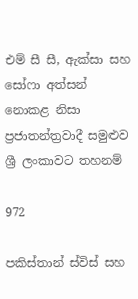එම් සී සී, ඇක්සා සහ සෝෆා අත්සන් නොකළ නිසා ප්‍රජාතන්ත්‍රවාදී සමුළුව ශ්‍රී ලංකාවට තහනම්

972

පකිස්තාන් ස්විස් සහ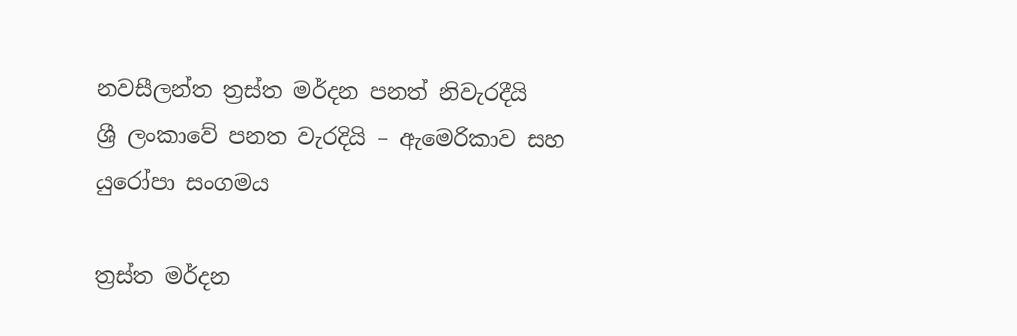නවසීලන්ත ත්‍රස්ත මර්දන පනත් නිවැරදීයි
ශ්‍රී ලංකාවේ පනත වැරදියි – ඇමෙරිකාව සහ යුරෝපා සංගමය

ත්‍රස්ත මර්දන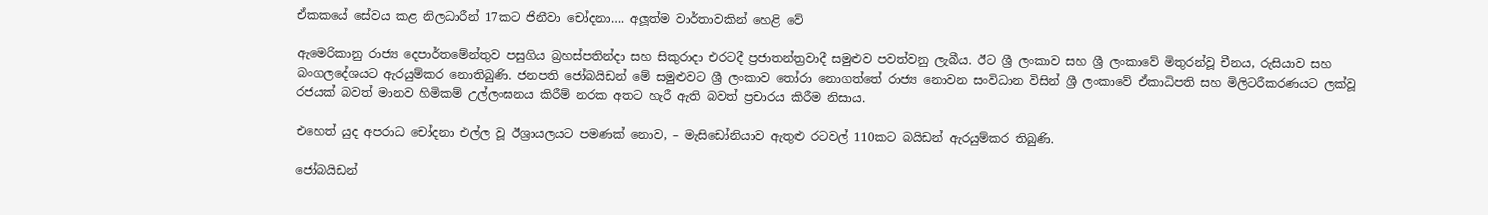ඒකකයේ සේවය කළ නිලධාරීන් 17කට ජිනීවා චෝදනා…. අලූත්ම වාර්තාවකින් හෙළි වේ

ඇමෙරිකානු රාජ්‍ය දෙපාර්තමේන්තුව පසුගිය බ්‍රහස්පතින්දා සහ සිකුරාදා එරටදී ප්‍රජාතන්ත්‍රවාදී සමුළුව පවත්වනු ලැබීය. ඊට ශ්‍රී ලංකාව සහ ශ්‍රී ලංකාවේ මිතුරන්වූ චීනය, රුසියාව සහ බංගලදේශයට ඇරයුම්කර නොතිබුණි. ජනපති ජෝබයිඩන් මේ සමුළුවට ශ්‍රී ලංකාව තෝරා නොගත්තේ රාජ්‍ය නොවන සංවිධාන විසින් ශ්‍රී ලංකාවේ ඒකාධිපති සහ මිලිටරීකරණයට ලක්වූ රජයක් බවත් මානව හිමිකම් උල්ලංඝනය කිරීම් නරක අතට හැරී ඇති බවත් ප්‍රචාරය කිරීම නිසාය.

එහෙත් යුද අපරාධ චෝදනා එල්ල වූ ඊශ්‍රායලයට පමණක් නොව, – මැසිඩෝනියාව ඇතුළු රටවල් 110කට බයිඩන් ඇරයුම්කර තිබුණි.

ජෝබයිඩන්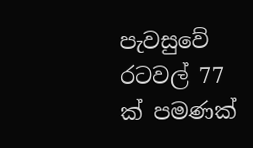පැවසුවේ රටවල් 77 ක් පමණක්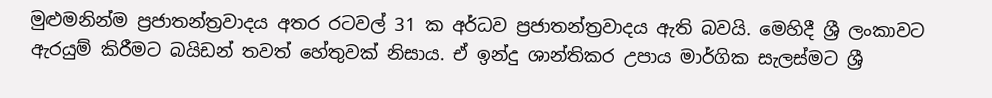මුළුමනින්ම ප්‍රජාතන්ත්‍රවාදය අතර රටවල් 31 ක අර්ධව ප්‍රජාතන්ත්‍රවාදය ඇති බවයි. මෙහිදී ශ්‍රී ලංකාවට ඇරයුම් කිරීමට බයිඩන් තවත් හේතුවක් නිසාය. ඒ ඉන්දු ශාන්තිකර උපාය මාර්ගික සැලස්මට ශ්‍රී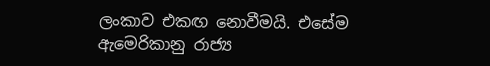ලංකාව එකඟ නොවීමයි. එසේම ඇමෙරිකානු රාජ්‍ය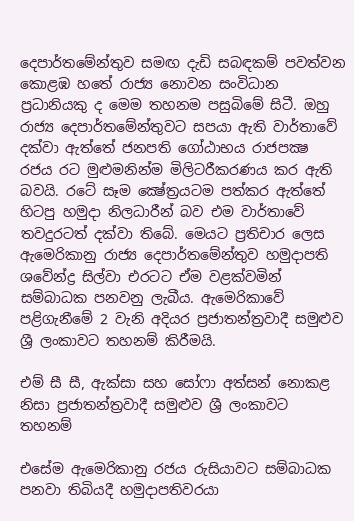දෙපාර්තමේන්තුව සමඟ දැඩි සබඳකම් පවත්වන කොළඹ හතේ රාජ්‍ය නොවන සංවිධාන ප්‍රධානියකු ද මෙම තහනම පසුබිමේ සිටී. ඔහු රාජ්‍ය දෙපාර්තමේන්තුවට සපයා ඇති වාර්තාවේ දක්වා ඇත්තේ ජනපති ගෝඨාභය රාජපක්‍ෂ රජය රට මුළුමනින්ම මිලිටරීකරණය කර ඇති බවයි. රටේ සෑම ක්‍ෂේත්‍රයටම පත්කර ඇත්තේ හිටපු හමුදා නිලධාරීන් බව එම වාර්තාවේ තවදුරටත් දක්වා තිබේ. මෙයට ප්‍රතිචාර ලෙස ඇමෙරිකානු රාජ්‍ය දෙපාර්තමේන්තුව හමුදාපති ශවේන්ද්‍ර සිල්වා එරටට ඒම වළක්වමින් සම්බාධක පනවනු ලැබීය. ඇමෙරිකාවේ පළිගැනීමේ 2 වැනි අදියර ප්‍රජාතන්ත්‍රවාදී සමුළුව ශ්‍රී ලංකාවට තහනම් කිරීමයි.

එම් සී සී, ඇක්සා සහ සෝෆා අත්සන් නොකළ නිසා ප්‍රජාතන්ත්‍රවාදී සමුළුව ශ්‍රී ලංකාවට තහනම්

එසේම ඇමෙරිකානු රජය රුසියාවට සම්බාධක පනවා තිබියදී හමුදාපතිවරයා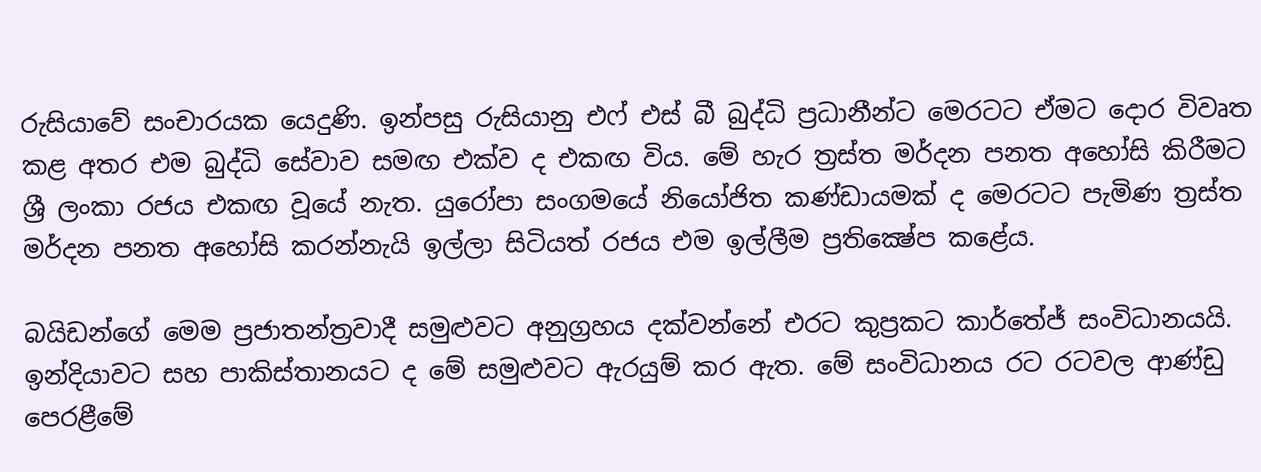රුසියාවේ සංචාරයක යෙදුණි. ඉන්පසු රුසියානු එෆ් එස් බී බුද්ධි ප්‍රධානීන්ට මෙරටට ඒමට දොර විවෘත කළ අතර එම බුද්ධි සේවාව සමඟ එක්ව ද එකඟ විය. මේ හැර ත්‍රස්ත මර්දන පනත අහෝසි කිරීමට ශ්‍රී ලංකා රජය එකඟ වූයේ නැත. යුරෝපා සංගමයේ නියෝජිත කණ්ඩායමක් ද මෙරටට පැමිණ ත්‍රස්ත මර්දන පනත අහෝසි කරන්නැයි ඉල්ලා සිටියත් රජය එම ඉල්ලීම ප්‍රතික්‍ෂේප කළේය.

බයිඩන්ගේ මෙම ප්‍රජාතන්ත්‍රවාදී සමුළුවට අනුග්‍රහය දක්වන්නේ එරට කුප්‍රකට කාර්තේජ් සංවිධානයයි. ඉන්දියාවට සහ පාකිස්තානයට ද මේ සමුළුවට ඇරයුම් කර ඇත. මේ සංවිධානය රට රටවල ආණ්ඩු පෙරළීමේ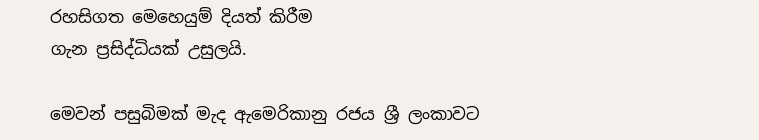රහසිගත මෙහෙයුම් දියත් කිරීම
ගැන ප්‍රසිද්ධියක් උසුලයි.

මෙවන් පසුබිමක් මැද ඇමෙරිකානු රජය ශ්‍රී ලංකාවට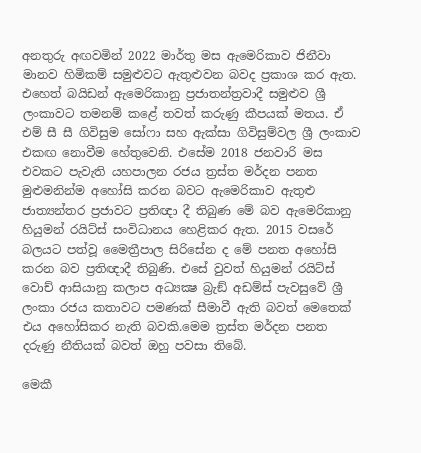අනතුරු අඟවමින් 2022 මාර්තු මස ඇමෙරිකාව ජිනීවා මානව හිමිකම් සමුළුවට ඇතුළුවන බවද ප්‍රකාශ කර ඇත. එහෙත් බයිඩන් ඇමෙරිකානු ප්‍රජාතන්ත්‍රවාදී සමුළුව ශ්‍රී ලංකාවට තමනම් කළේ තවත් කරුණු කීපයක් මතය. ඒ එම් සී සී ගිවිසුම සෝෆා සහ ඇක්සා ගිවිසුම්වල ශ්‍රී ලංකාව එකඟ නොවීම හේතුවෙනි. එසේම 2018 ජනවාරි මස එවකට පැවැති යහපාලන රජය ත්‍රස්ත මර්දන පනත මුළුමනින්ම අහෝසි කරන බවට ඇමෙරිකාව ඇතුළු ජාත්‍යන්තර ප්‍රජාවට ප්‍රතිඥා දී තිබුණ මේ බව ඇමෙරිකානු හියුමන් රයිට්ස් සංවිධානය හෙළිකර ඇත. 2015 වසරේ බලයට පත්වූ මෛත්‍රීපාල සිරිසේන ද මේ පනත අහෝසි කරන බව ප්‍රතිඥාදී තිබුණි. එසේ වුවත් හියුමන් රයිට්ස් වොච් ආසියානු කලාප අධ්‍යක්‍ෂ බ්‍රැඞ් අඩම්ස් පැවසුවේ ශ්‍රී ලංකා රජය කතාවට පමණක් සීමාවී ඇති බවත් මෙතෙක් එය අහෝසිකර නැති බවකි.මෙම ත්‍රස්ත මර්දන පනත දරුණු නීතියක් බවත් ඔහු පවසා තිබේ.

මෙකී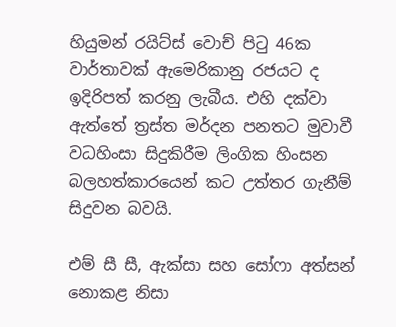හියුමන් රයිට්ස් වොච් පිටු 46ක වාර්තාවක් ඇමෙරිකානු රජයට ද ඉදිරිපත් කරනු ලැබීය. එහි දක්වා ඇත්තේ ත්‍රස්ත මර්දන පනතට මුවාවී වධහිංසා සිදුකිරීම ලිංගික හිංසන බලහත්කාරයෙන් කට උත්තර ගැනීම් සිදුවන බවයි.

එම් සී සී, ඇක්සා සහ සෝෆා අත්සන් නොකළ නිසා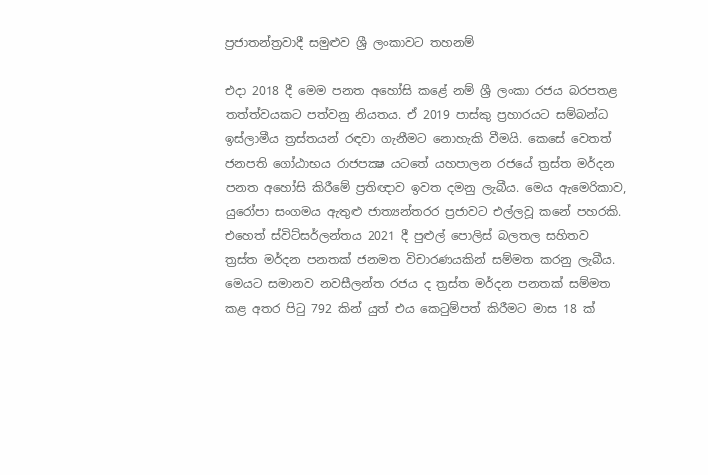ප්‍රජාතන්ත්‍රවාදී සමුළුව ශ්‍රී ලංකාවට තහනම්

එදා 2018 දී මෙම පනත අහෝසි කළේ නම් ශ්‍රී ලංකා රජය බරපතළ තත්ත්වයකට පත්වනු නියතය. ඒ 2019 පාස්කු ප්‍රහාරයට සම්බන්ධ ඉස්ලාමීය ත්‍රස්තයන් රඳවා ගැනීමට නොහැකි වීමයි. කෙසේ වෙතත් ජනපති ගෝඨාභය රාජපක්‍ෂ යටතේ යහපාලන රජයේ ත්‍රස්ත මර්දන පනත අහෝසි කිරීමේ ප්‍රතිඥාව ඉවත දමනු ලැබීය. මෙය ඇමෙරිකාව, යුරෝපා සංගමය ඇතුළු ජාත්‍යන්තරර ප්‍රජාවට එල්ලවූ කනේ පහරකි. එහෙත් ස්විට්සර්ලන්තය 2021 දී පුළුල් පොලිස් බලතල සහිතව ත්‍රස්ත මර්දන පනතක් ජනමත විචාරණයකින් සම්මත කරනු ලැබීය. මෙයට සමානව නවසීලන්ත රජය ද ත්‍රස්ත මර්දන පනතක් සම්මත කළ අතර පිටු 792 කින් යුත් එය කෙටුම්පත් කිරීමට මාස 18 ක්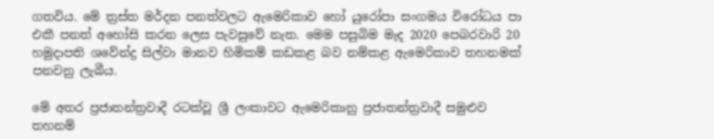ගතවිය. මේ ත්‍රස්ත මර්දන පනත්වලට ඇමෙරිකාව හෝ යුරෝපා සංගමය විරෝධය පා එකී පනත් අහෝසි කරන ලෙස පැවසුවේ නැත. මෙම පසුබිම මැද 2020 පෙබරවාරි 20 හමුදාපති ශවේන්ද්‍ර සිල්වා මානව හිමිකම් කඩකළ බව නම්කළ ඇමෙරිකාව තහනමක් පනවනු ලැබීය.

මේ අතර ප්‍රජාතන්ත්‍රවාදී රටක්වූ ශ්‍රී ලංකාවට ඇමෙරිකානු ප්‍රජාතන්ත්‍රවාදී සමුළුව තහනම්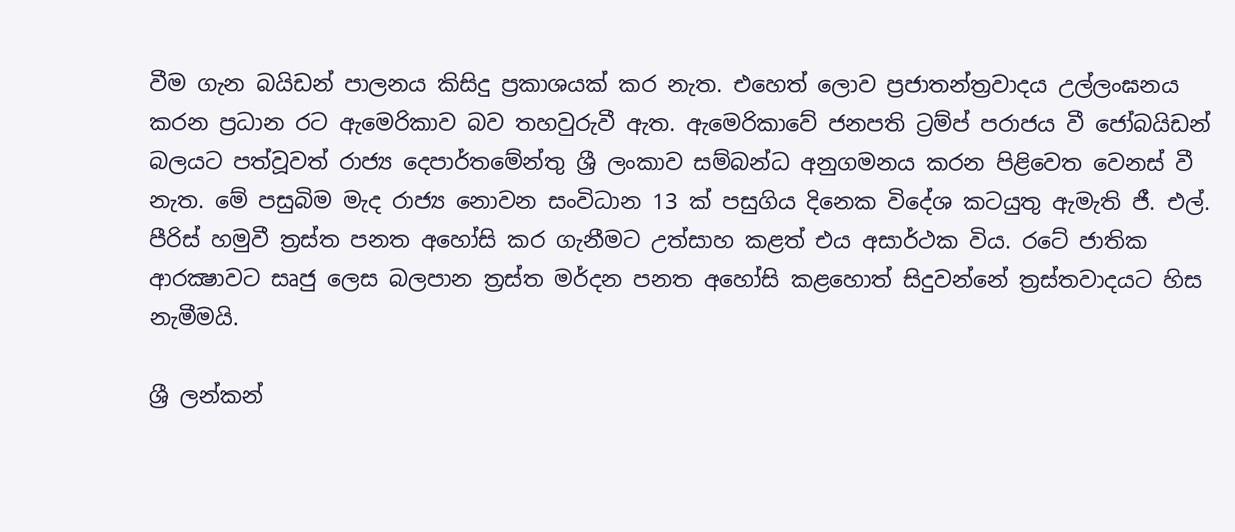වීම ගැන බයිඩන් පාලනය කිසිදු ප්‍රකාශයක් කර නැත. එහෙත් ලොව ප්‍රජාතන්ත්‍රවාදය උල්ලංඝනය කරන ප්‍රධාන රට ඇමෙරිකාව බව තහවුරුවී ඇත. ඇමෙරිකාවේ ජනපති ට්‍රම්ප් පරාජය වී ජෝබයිඩන් බලයට පත්වූවත් රාජ්‍ය දෙපාර්තමේන්තු ශ්‍රී ලංකාව සම්බන්ධ අනුගමනය කරන පිළිවෙත වෙනස් වී නැත. මේ පසුබිම මැද රාජ්‍ය නොවන සංවිධාන 13 ක් පසුගිය දිනෙක විදේශ කටයුතු ඇමැති ජී. එල්. පීරිස් හමුවී ත්‍රස්ත පනත අහෝසි කර ගැනීමට උත්සාහ කළත් එය අසාර්ථක විය. රටේ ජාතික ආරක්‍ෂාවට සෘජු ලෙස බලපාන ත්‍රස්ත මර්දන පනත අහෝසි කළහොත් සිදුවන්නේ ත්‍රස්තවාදයට හිස නැමීමයි.

ශ්‍රී ලන්කන්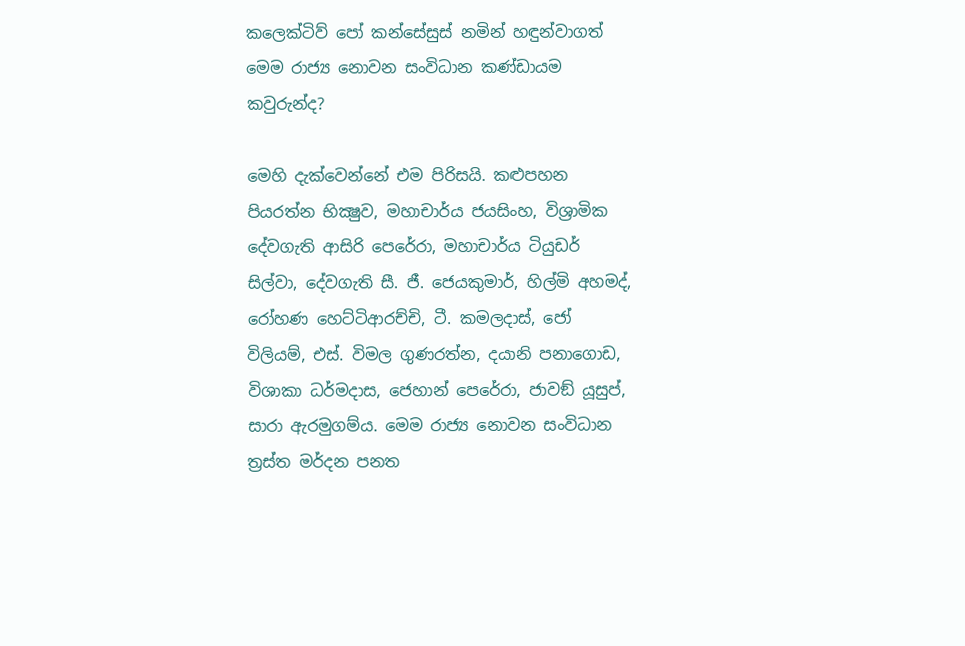කලෙක්ටිව් පෝ කන්සේසුස් නමින් හඳුන්වාගත් මෙම රාජ්‍ය නොවන සංවිධාන කණ්ඩායම කවුරුන්ද?

මෙහි දැක්වෙන්නේ එම පිරිසයි. කළුපහන පියරත්න භික්‍ෂුව, මහාචාර්ය ජයසිංහ, විශ්‍රාමික දේවගැති ආසිරි පෙරේරා, මහාචාර්ය ටියුඩර් සිල්වා, දේවගැති සී. ජී. ජෙයකුමාර්, හිල්මි අහමද්, රෝහණ හෙට්ටිආරච්චි, ටී. කමලදාස්, ජෝ විලියම්, එස්. විමල ගුණරත්න, දයානි පනාගොඩ, විශාකා ධර්මදාස, ජෙහාන් පෙරේරා, ජාවඞ් යූසුප්, සාරා ඇරමුගම්ය. මෙම රාජ්‍ය නොවන සංවිධාන ත්‍රස්ත මර්දන පනත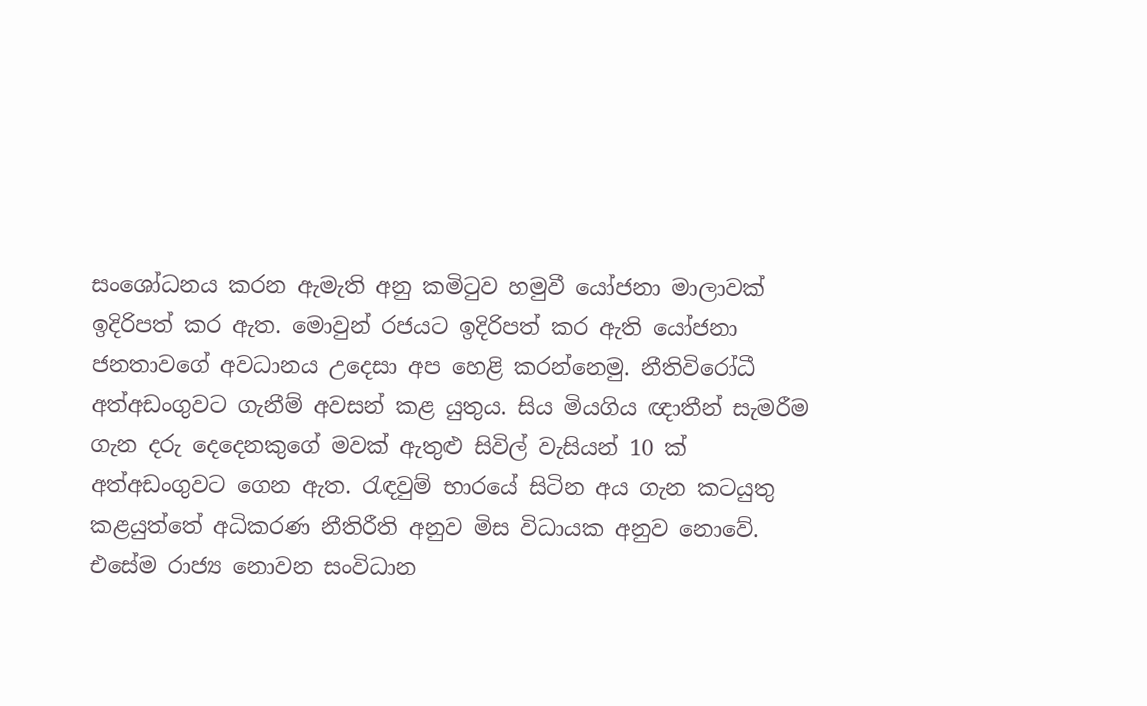සංශෝධනය කරන ඇමැති අනු කමිටුව හමුවී යෝජනා මාලාවක් ඉදිරිපත් කර ඇත. මොවුන් රජයට ඉදිරිපත් කර ඇති යෝජනා ජනතාවගේ අවධානය උදෙසා අප හෙළි කරන්නෙමු. නීතිවිරෝධී අත්අඩංගුවට ගැනීම් අවසන් කළ යුතුය. සිය මියගිය ඥාතීන් සැමරීම ගැන දරු දෙදෙනකුගේ මවක් ඇතුළු සිවිල් වැසියන් 10 ක් අත්අඩංගුවට ගෙන ඇත. රැඳවුම් භාරයේ සිටින අය ගැන කටයුතු කළයුත්තේ අධිකරණ නීතිරීති අනුව මිස විධායක අනුව නොවේ. එසේම රාජ්‍ය නොවන සංවිධාන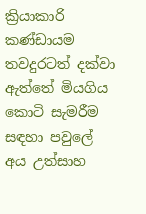ක්‍රියාකාරි කණ්ඩායම තවදුරටත් දක්වා ඇත්තේ මියගිය කොටි සැමරීම සඳහා පවුලේ අය උත්සාහ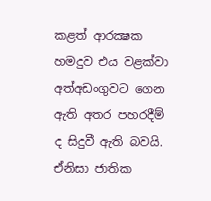කළත් ආරක්‍ෂක හමදුව එය වළක්වා අත්අඩංගුවට ගෙන ඇති අතර පහරදීම් ද සිදුවී ඇති බවයි. ඒනිසා ජාතික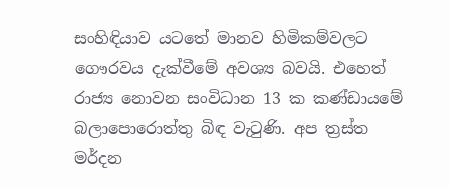සංහිඳියාව යටතේ මානව හිමිකම්වලට ගෞරවය දැක්වීමේ අවශ්‍ය බවයි. එහෙත් රාජ්‍ය නොවන සංවිධාන 13 ක කණ්ඩායමේ බලාපොරොත්තු බිඳ වැටුණි. අප ත්‍රස්ත මර්දන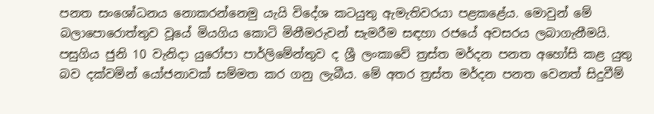පනත සංශෝධනය නොකරන්නෙමු යැයි විදේශ කටයුතු ඇමැතිවරයා පළකළේය. මොවුන් මේ බලාපොරොත්තුව වූයේ මියගිය කොටි මිනීමරුවන් සැමරීම සඳහා රජයේ අවසරය ලබාගැනීමයි. පසුගිය ජුනි 10 වැනිදා යුරෝපා පාර්ලිමේන්තුව ද ශ්‍රී ලංකාවේ ත්‍රස්ත මර්දන පනත අහෝසි කළ යුතු බව දක්වමින් යෝජනාවක් සම්මත කර ගනු ලැබීය. මේ අතර ත්‍රස්ත මර්දන පනත වෙනත් සිදුවීම්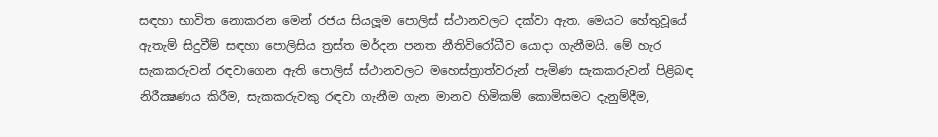සඳහා භාවිත නොකරන මෙන් රජය සියලූම පොලිස් ස්ථානවලට දක්වා ඇත. මෙයට හේතුවූයේ ඇතැම් සිදුවීම් සඳහා පොලිසිය ත්‍රස්ත මර්දන පනත නීතිවිරෝධීව යොදා ගැනීමයි. මේ හැර සැකකරුවන් රඳවාගෙන ඇති පොලිස් ස්ථානවලට මහෙස්ත්‍රාත්වරුන් පැමිණ සැකකරුවන් පිළිබඳ නිරීක්‍ෂණය කිරීම, සැකකරුවකු රඳවා ගැනීම ගැන මානව හිමිකම් කොමිසමට දැනුම්දීම,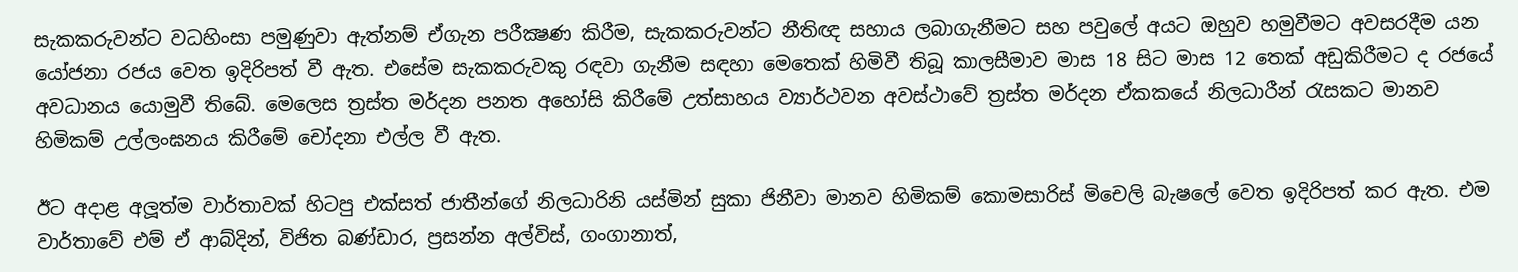සැකකරුවන්ට වධහිංසා පමුණුවා ඇත්නම් ඒගැන පරීක්‍ෂණ කිරීම, සැකකරුවන්ට නීතිඥ සහාය ලබාගැනීමට සහ පවුලේ අයට ඔහුව හමුවීමට අවසරදීම යන යෝජනා රජය වෙත ඉදිරිපත් වී ඇත. එසේම සැකකරුවකු රඳවා ගැනීම සඳහා මෙතෙක් හිමිවී තිබූ කාලසීමාව මාස 18 සිට මාස 12 තෙක් අඩුකිරීමට ද රජයේ අවධානය යොමුවී තිබේ. මෙලෙස ත්‍රස්ත මර්දන පනත අහෝසි කිරීමේ උත්සාහය ව්‍යාර්ථවන අවස්ථාවේ ත්‍රස්ත මර්දන ඒකකයේ නිලධාරීන් රැසකට මානව හිමිකම් උල්ලංඝනය කිරීමේ චෝදනා එල්ල වී ඇත.

ඊට අදාළ අලූත්ම වාර්තාවක් හිටපු එක්සත් ජාතීන්ගේ නිලධාරිනි යස්මින් සුකා ජිනීවා මානව හිමිකම් කොමසාරිස් මිචෙලි බැෂලේ වෙත ඉදිරිපත් කර ඇත. එම වාර්තාවේ එම් ඒ ආබ්දින්, විජිත බණ්ඩාර, ප්‍රසන්න අල්විස්, ගංගානාත්,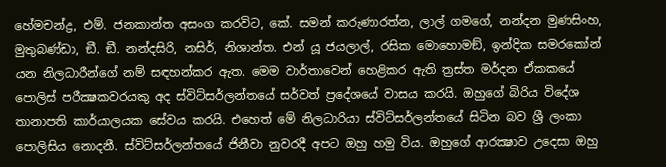හේමචන්ද්‍ර, එම්. ජනකාන්ත අසංග කරවිට, කේ. සමන් කරුණාරත්න, ලාල් ගමගේ, නන්දන මුණසිංහ, මුතුබණ්ඩා, ඞී. ඞී. නන්දසිරි, නසිර්, නිශාන්ත. එන් යූ ජයලාල්, රසික මොහොමඞ්, ඉන්දික සමරකෝන් යන නිලධාරීන්ගේ නම් සඳහන්කර ඇත. මෙම වාර්තාවෙන් හෙළිකර ඇති ත්‍රස්ත මර්දන ඒකකයේ පොලිස් පරීක්‍ෂකවරයකු අද ස්විට්සර්ලන්තයේ සර්වත් ප්‍රදේශයේ වාසය කරයි. ඔහුගේ බිරිය විදේශ තානාපති කාර්යාලයක සේවය කරයි. එහෙත් මේ නිලධාරියා ස්විට්සර්ලන්තයේ සිටින බව ශ්‍රී ලංකා පොලිසිය නොදනී. ස්විට්සර්ලන්තයේ ජිනීවා නුවරදී අපට ඔහු හමු විය. ඔහුගේ ආරක්‍ෂාව උදෙසා ඔහු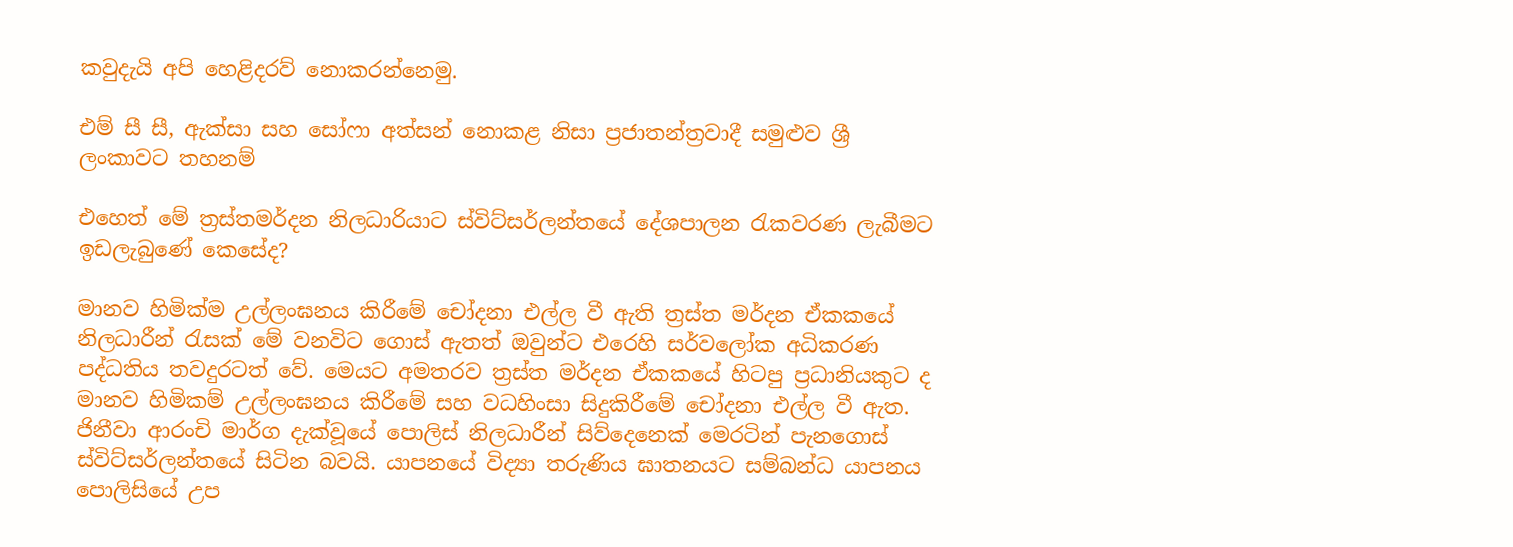කවුදැයි අපි හෙළිදරව් නොකරන්නෙමු.

එම් සී සී, ඇක්සා සහ සෝෆා අත්සන් නොකළ නිසා ප්‍රජාතන්ත්‍රවාදී සමුළුව ශ්‍රී ලංකාවට තහනම්

එහෙත් මේ ත්‍රස්තමර්දන නිලධාරියාට ස්විට්සර්ලන්තයේ දේශපාලන රැකවරණ ලැබීමට ඉඩලැබුණේ කෙසේද?

මානව හිමික්ම උල්ලංඝනය කිරීමේ චෝදනා එල්ල වී ඇති ත්‍රස්ත මර්දන ඒකකයේ නිලධාරීන් රැසක් මේ වනවිට ගොස් ඇතත් ඔවුන්ට එරෙහි සර්වලෝක අධිකරණ පද්ධතිය තවදුරටත් වේ. මෙයට අමතරව ත්‍රස්ත මර්දන ඒකකයේ හිටපු ප්‍රධානියකුට ද මානව හිමිකම් උල්ලංඝනය කිරීමේ සහ වධහිංසා සිදුකිරීමේ චෝදනා එල්ල වී ඇත. ජිනීවා ආරංචි මාර්ග දැක්වූයේ පොලිස් නිලධාරීන් සිව්දෙනෙක් මෙරටින් පැනගොස් ස්විට්සර්ලන්තයේ සිටින බවයි. යාපනයේ විද්‍යා තරුණිය ඝාතනයට සම්බන්ධ යාපනය පොලිසියේ උප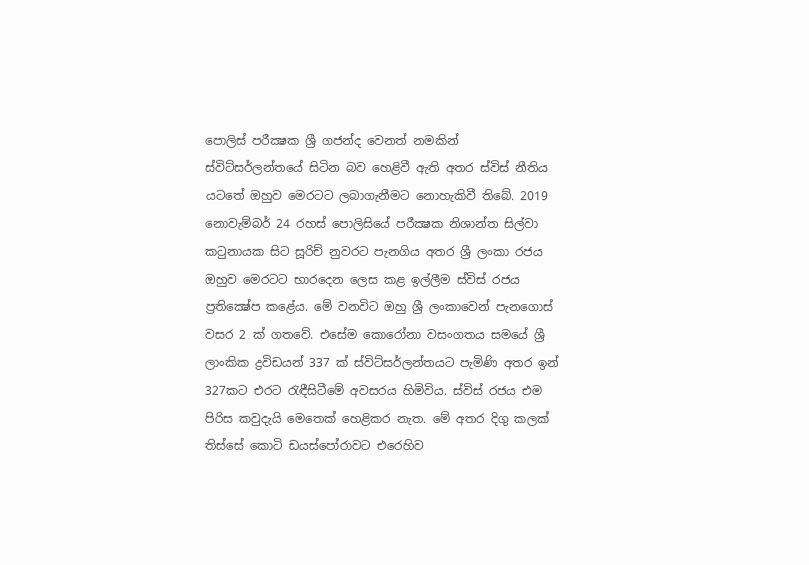පොලිස් පරීක්‍ෂක ශ්‍රී ගජන්ද වෙනත් නමකින් ස්විට්සර්ලන්තයේ සිටින බව හෙළිවී ඇති අතර ස්විස් නීතිය යටතේ ඔහුව මෙරටට ලබාගැනීමට නොහැකිවී තිබේ. 2019 නොවැම්බර් 24 රහස් පොලිසියේ පරීක්‍ෂක නිශාන්ත සිල්වා කටුනායක සිට සූරිච් නුවරට පැනගිය අතර ශ්‍රී ලංකා රජය ඔහුව මෙරටට භාරදෙන ලෙස කළ ඉල්ලීම ස්විස් රජය ප්‍රතික්‍ෂේප කළේය. මේ වනවිට ඔහු ශ්‍රී ලංකාවෙන් පැනගොස් වසර 2 ක් ගතවේ. එසේම කොරෝනා වසංගතය සමයේ ශ්‍රී ලාංකික ද්‍රවිඩයන් 337 ක් ස්විට්සර්ලන්තයට පැමිණි අතර ඉන් 327කට එරට රැඳීසිටීමේ අවසරය හිමිවිය. ස්විස් රජය එම පිරිස කවුදැයි මෙතෙක් හෙළිකර නැත. මේ අතර දිගු කලක් තිස්සේ කොටි ඩයස්පෝරාවට එරෙහිව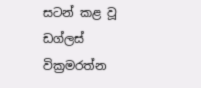සටන් කළ වූ ඩග්ලස් වික්‍රමරත්න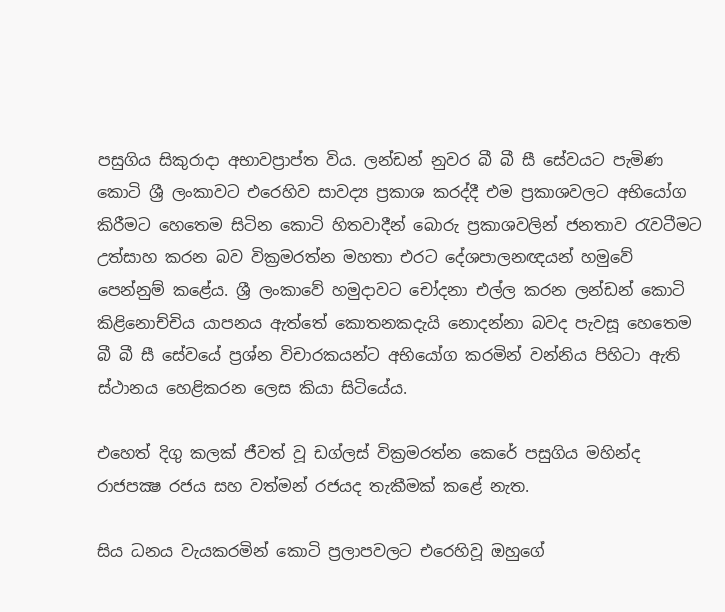පසුගිය සිකුරාදා අභාවප්‍රාප්ත විය. ලන්ඩන් නුවර බී බී සී සේවයට පැමිණ කොටි ශ්‍රී ලංකාවට එරෙහිව සාවද්‍ය ප්‍රකාශ කරද්දී එම ප්‍රකාශවලට අභියෝග කිරීමට හෙතෙම සිටින කොටි හිතවාදීන් බොරු ප්‍රකාශවලින් ජනතාව රැවටීමට උත්සාහ කරන බව වික්‍රමරත්න මහතා එරට දේශපාලනඥයන් හමුවේ පෙන්නුම් කළේය. ශ්‍රී ලංකාවේ හමුදාවට චෝදනා එල්ල කරන ලන්ඩන් කොටි කිළිනොච්චිය යාපනය ඇත්තේ කොතනකදැයි නොදන්නා බවද පැවසූ හෙතෙම බී බී සී සේවයේ ප්‍රශ්න විචාරකයන්ට අභියෝග කරමින් වන්නිය පිහිටා ඇති ස්ථානය හෙළිකරන ලෙස කියා සිටියේය.

එහෙත් දිගු කලක් ජීවත් වූ ඩග්ලස් වික්‍රමරත්න කෙරේ පසුගිය මහින්ද රාජපක්‍ෂ රජය සහ වත්මන් රජයද තැකීමක් කළේ නැත.

සිය ධනය වැයකරමින් කොටි ප්‍රලාපවලට එරෙහිවූ ඔහුගේ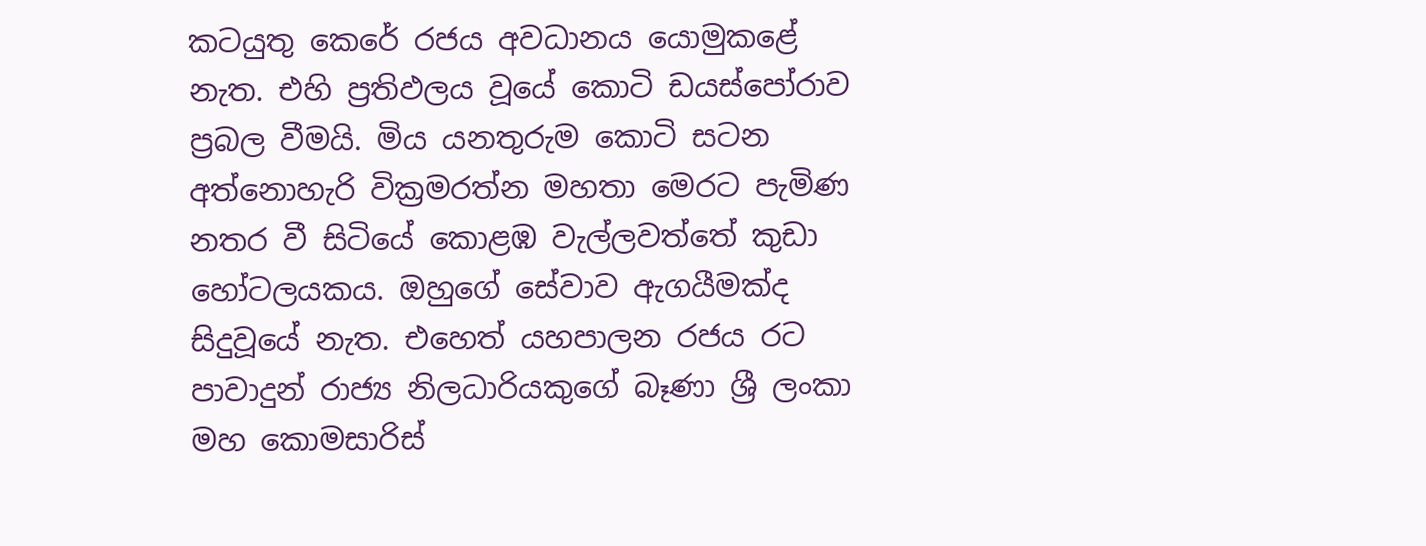කටයුතු කෙරේ රජය අවධානය යොමුකළේ නැත. එහි ප්‍රතිඵලය වූයේ කොටි ඩයස්පෝරාව ප්‍රබල වීමයි. මිය යනතුරුම කොටි සටන අත්නොහැරි වික්‍රමරත්න මහතා මෙරට පැමිණ නතර වී සිටියේ කොළඹ වැල්ලවත්තේ කුඩා හෝටලයකය. ඔහුගේ සේවාව ඇගයීමක්ද සිදුවූයේ නැත. එහෙත් යහපාලන රජය රට පාවාදුන් රාජ්‍ය නිලධාරියකුගේ බෑණා ශ්‍රී ලංකා මහ කොමසාරිස්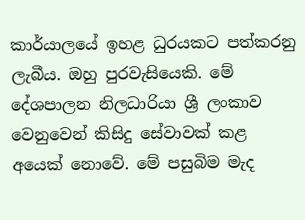කාර්යාලයේ ඉහළ ධුරයකට පත්කරනු ලැබීය. ඔහු පුරවැසියෙකි. මේ දේශපාලන නිලධාරියා ශ්‍රී ලංකාව වෙනුවෙන් කිසිදු සේවාවක් කළ අයෙක් නොවේ. මේ පසුබිම මැද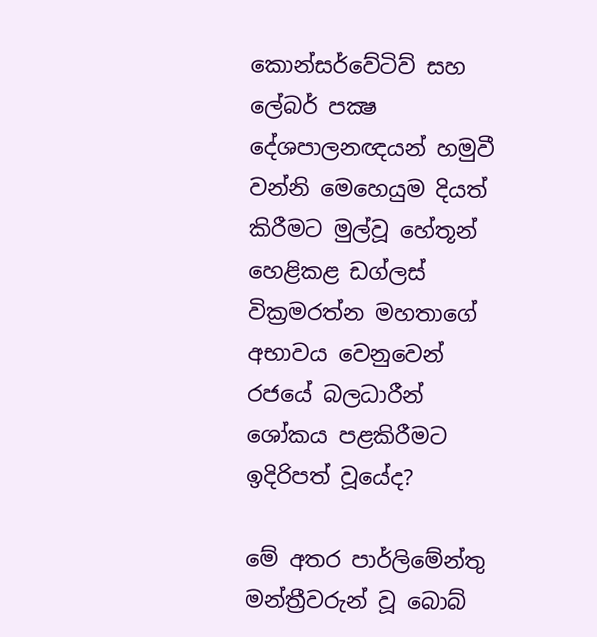කොන්සර්වේටිව් සහ ලේබර් පක්‍ෂ දේශපාලනඥයන් හමුවී වන්නි මෙහෙයුම දියත් කිරීමට මුල්වූ හේතූන් හෙළිකළ ඩග්ලස් වික්‍රමරත්න මහතාගේ අභාවය වෙනුවෙන් රජයේ බලධාරීන් ශෝකය පළකිරීමට ඉදිරිපත් වූයේද?

මේ අතර පාර්ලිමේන්තු මන්ත්‍රීවරුන් වූ බොබ්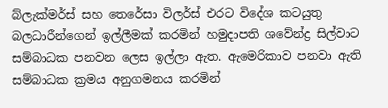බ්ලැක්මර්ස් සහ තෙරේසා විලර්ස් එරට විදේශ කටයුතු බලධාරීන්ගෙන් ඉල්ලීමක් කරමින් හමුදාපති ශවේන්ද්‍ර සිල්වාට සම්බාධක පනවන ලෙස ඉල්ලා ඇත. ඇමෙරිකාව පනවා ඇති සම්බාධක ක්‍රමය අනුගමනය කරමින්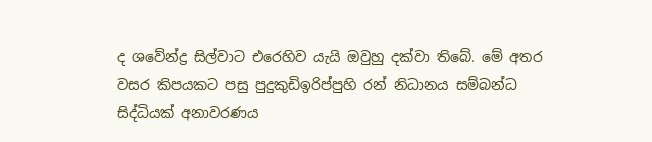ද ශවේන්ද්‍ර සිල්වාට එරෙහිව යැයි ඔවුහු දක්වා තිබේ. මේ අතර වසර කිපයකට පසු පුදුකුඩිඉරිප්පුහි රන් නිධානය සම්බන්ධ සිද්ධියක් අනාවරණය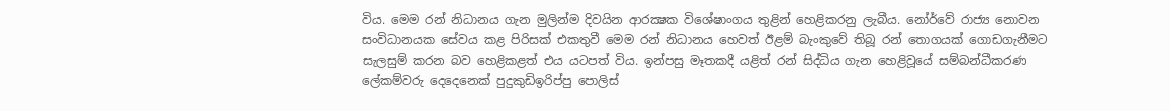විය. මෙම රන් නිධානය ගැන මුලින්ම දිවයින ආරක්‍ෂක විශේෂාංගය තුළින් හෙළිකරනු ලැබීය. නෝර්වේ රාජ්‍ය නොවන සංවිධානයක සේවය කළ පිරිසක් එකතුවී මෙම රන් නිධානය හෙවත් ඊළම් බැංකුවේ තිබූ රන් තොගයක් ගොඩගැනීමට සැලසුම් කරන බව හෙළිකළත් එය යටපත් විය. ඉන්පසු මෑතකදී යළිත් රන් සිද්ධිය ගැන හෙළිවූයේ සම්බන්ධීකරණ ලේකම්වරු දෙදෙනෙක් පුදුකුඩිඉරිප්පු පොලිස්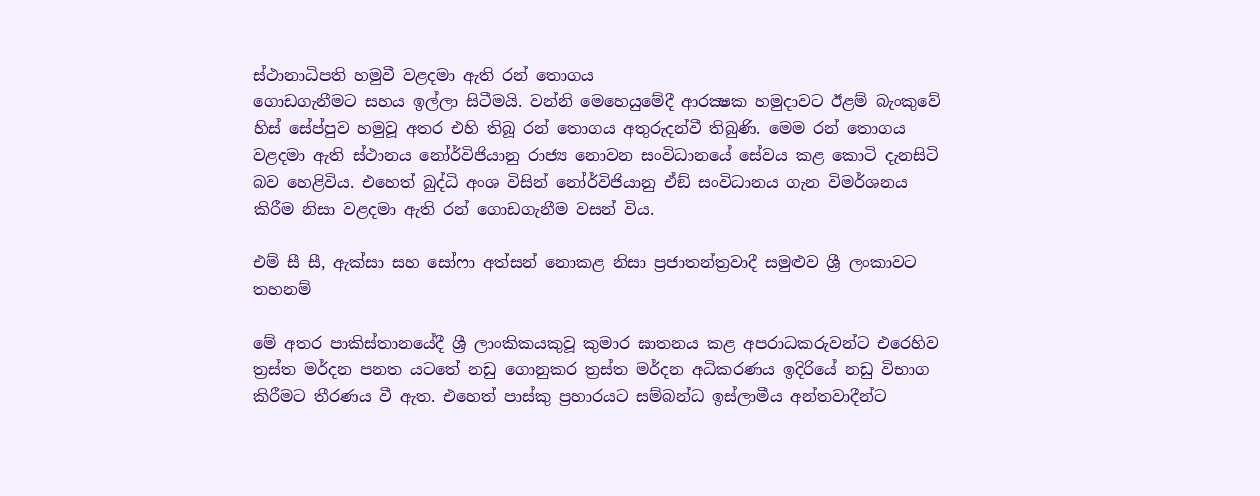ස්ථානාධිපති හමුවී වළදමා ඇති රන් තොගය
ගොඩගැනීමට සහය ඉල්ලා සිටීමයි. වන්නි මෙහෙයුමේදී ආරක්‍ෂක හමුදාවට ඊළම් බැංකුවේ හිස් සේප්පුව හමුවූ අතර එහි තිබූ රන් තොගය අතුරුදන්වී තිබුණි. මෙම රන් තොගය වළදමා ඇති ස්ථානය නෝර්විජියානු රාජ්‍ය නොවන සංවිධානයේ සේවය කළ කොටි දැනසිටි බව හෙළිවිය. එහෙත් බුද්ධි අංශ විසින් නෝර්විජියානු ඒඞ් සංවිධානය ගැන විමර්ශනය කිරීම නිසා වළදමා ඇති රන් ගොඩගැනීම වසන් විය.

එම් සී සී, ඇක්සා සහ සෝෆා අත්සන් නොකළ නිසා ප්‍රජාතන්ත්‍රවාදී සමුළුව ශ්‍රී ලංකාවට තහනම්

මේ අතර පාකිස්තානයේදී ශ්‍රී ලාංකිකයකුවූ කුමාර ඝාතනය කළ අපරාධකරුවන්ට එරෙහිව ත්‍රස්ත මර්දන පනත යටතේ නඩු ගොනුකර ත්‍රස්ත මර්දන අධිකරණය ඉදිරියේ නඩු විභාග කිරීමට තීරණය වී ඇත. එහෙත් පාස්කු ප්‍රහාරයට සම්බන්ධ ඉස්ලාමීය අන්තවාදීන්ට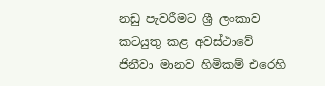නඩු පැවරීමට ශ්‍රී ලංකාව කටයුතු කළ අවස්ථාවේ ජිනීවා මානව හිමිකම් එරෙහි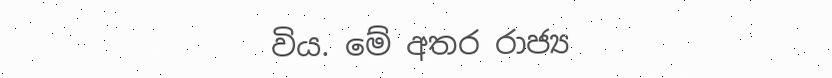විය. මේ අතර රාජ්‍ය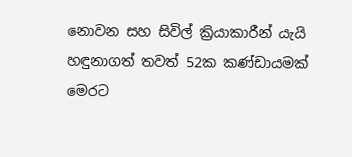නොවන සහ සිවිල් ක්‍රියාකාරීන් යැයි හඳුනාගත් තවත් 52ක කණ්ඩායමක් මෙරට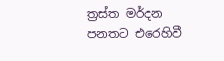ත්‍රස්ත මර්දන පනතට එරෙහිවී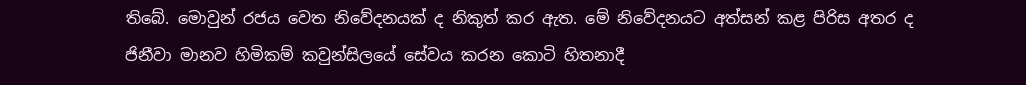තිබේ. මොවුන් රජය වෙත නිවේදනයක් ද නිකුත් කර ඇත. මේ නිවේදනයට අත්සන් කළ පිරිස අතර ද ජිනීවා මානව හිමිකම් කවුන්සිලයේ සේවය කරන කොටි හිතනාදී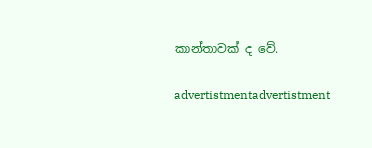කාන්තාවක් ද වේ.

advertistmentadvertistment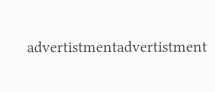advertistmentadvertistment